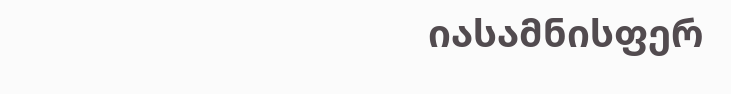იასამნისფერ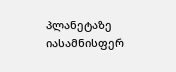პლანეტაზე
იასამნისფერ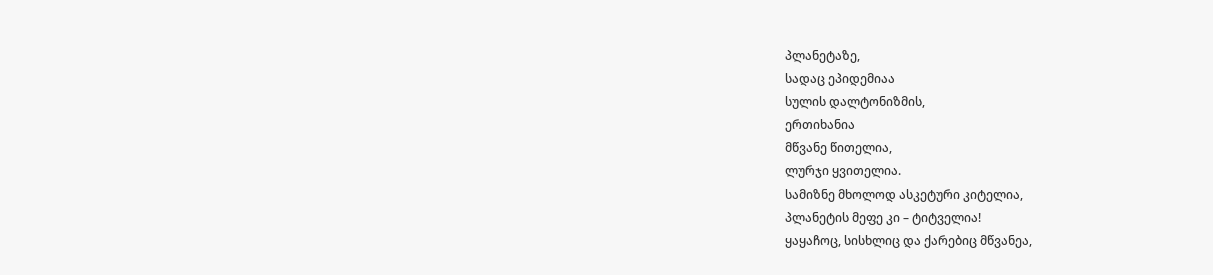პლანეტაზე,
სადაც ეპიდემიაა
სულის დალტონიზმის,
ერთიხანია
მწვანე წითელია,
ლურჯი ყვითელია.
სამიზნე მხოლოდ ასკეტური კიტელია,
პლანეტის მეფე კი – ტიტველია!
ყაყაჩოც, სისხლიც და ქარებიც მწვანეა,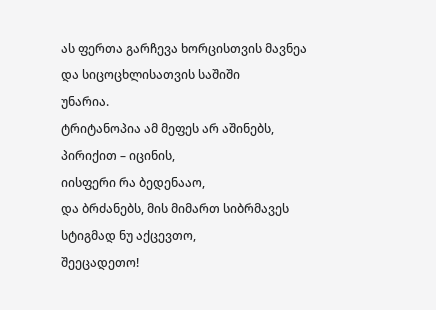ას ფერთა გარჩევა ხორცისთვის მავნეა
და სიცოცხლისათვის საშიში
უნარია.
ტრიტანოპია ამ მეფეს არ აშინებს,
პირიქით – იცინის,
იისფერი რა ბედენააო,
და ბრძანებს, მის მიმართ სიბრმავეს
სტიგმად ნუ აქცევთო,
შეეცადეთო!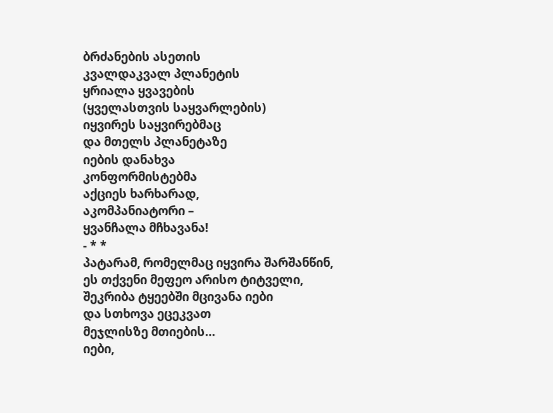ბრძანების ასეთის
კვალდაკვალ პლანეტის
ყრიალა ყვავების
(ყველასთვის საყვარლების)
იყვირეს საყვირებმაც
და მთელს პლანეტაზე
იების დანახვა
კონფორმისტებმა
აქციეს ხარხარად,
აკომპანიატორი –
ყვანჩალა მჩხავანა!
- * *
პატარამ, რომელმაც იყვირა შარშანწინ,
ეს თქვენი მეფეო არისო ტიტველი,
შეკრიბა ტყეებში მცივანა იები
და სთხოვა ეცეკვათ
მეჯლისზე მთიების…
იები,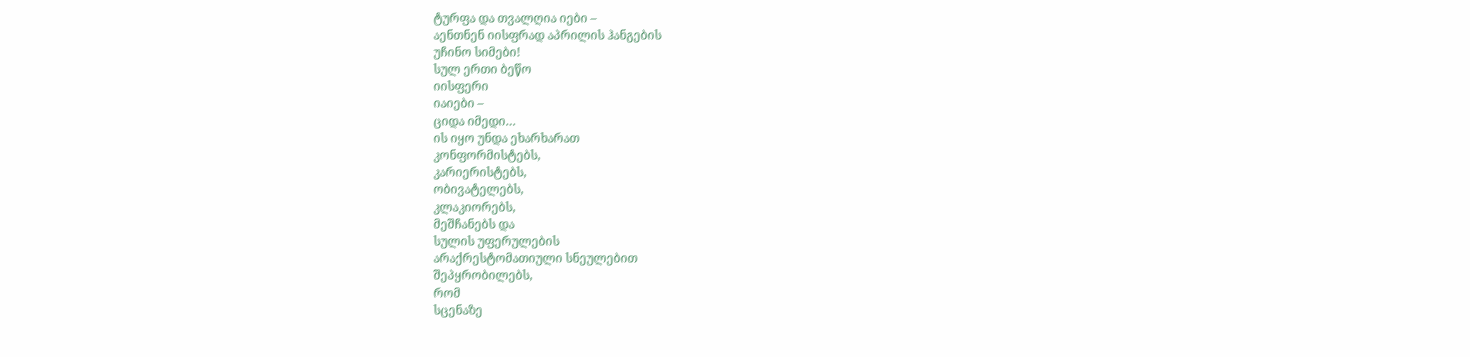ტურფა და თვალღია იები –
აენთნენ იისფრად აპრილის ჰანგების
უჩინო სიმები!
სულ ერთი ბეწო
იისფერი
იაიები –
ციდა იმედი…
ის იყო უნდა ეხარხარათ
კონფორმისტებს,
კარიერისტებს,
ობივატელებს,
კლაკიორებს,
მეშჩანებს და
სულის უფერულების
არაქრესტომათიული სნეულებით
შეპყრობილებს,
რომ
სცენაზე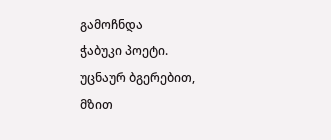გამოჩნდა
ჭაბუკი პოეტი.
უცნაურ ბგერებით,
მზით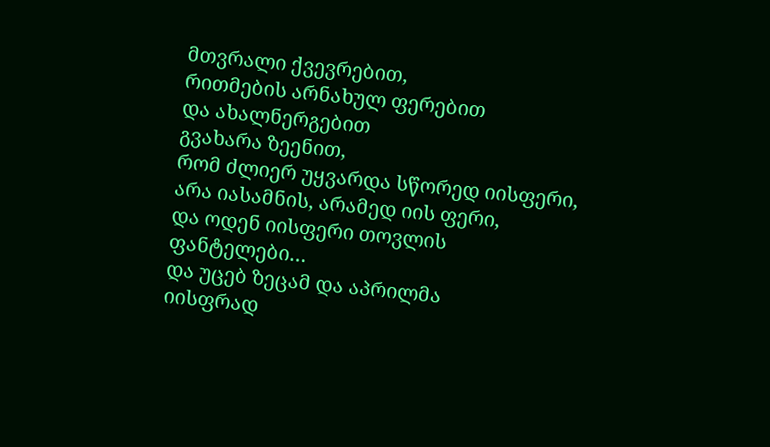მთვრალი ქვევრებით,
რითმების არნახულ ფერებით
და ახალნერგებით
გვახარა ზეენით,
რომ ძლიერ უყვარდა სწორედ იისფერი,
არა იასამნის, არამედ იის ფერი,
და ოდენ იისფერი თოვლის
ფანტელები…
და უცებ ზეცამ და აპრილმა
იისფრად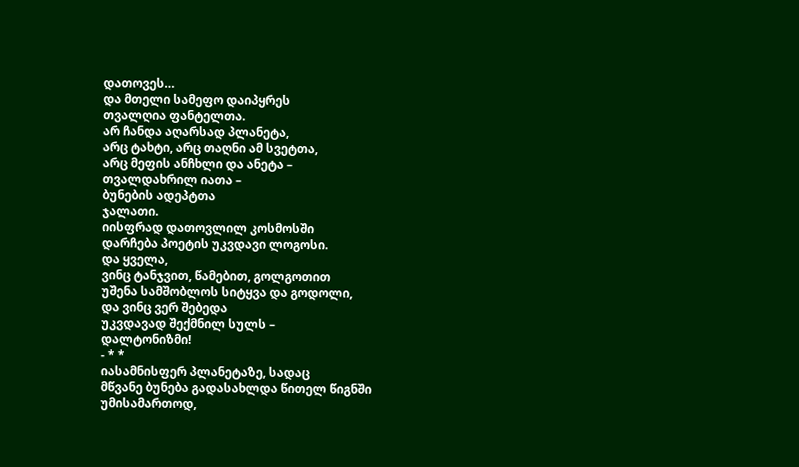დათოვეს…
და მთელი სამეფო დაიპყრეს
თვალღია ფანტელთა.
არ ჩანდა აღარსად პლანეტა,
არც ტახტი, არც თაღნი ამ სვეტთა,
არც მეფის ანჩხლი და ანეტა –
თვალდახრილ იათა –
ბუნების ადეპტთა
ჯალათი.
იისფრად დათოვლილ კოსმოსში
დარჩება პოეტის უკვდავი ლოგოსი.
და ყველა,
ვინც ტანჯვით, წამებით, გოლგოთით
უშენა სამშობლოს სიტყვა და გოდოლი,
და ვინც ვერ შებედა
უკვდავად შექმნილ სულს –
დალტონიზმი!
- * *
იასამნისფერ პლანეტაზე, სადაც
მწვანე ბუნება გადასახლდა წითელ წიგნში
უმისამართოდ,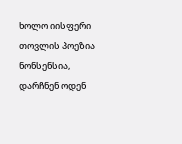ხოლო იისფერი თოვლის პოეზია ნონსენსია,
დარჩნენ ოდენ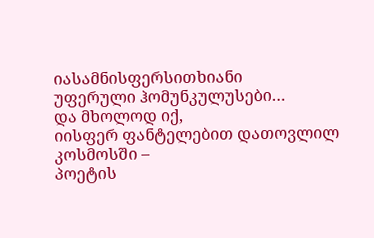იასამნისფერსითხიანი
უფერული ჰომუნკულუსები…
და მხოლოდ იქ,
იისფერ ფანტელებით დათოვლილ კოსმოსში –
პოეტის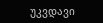უკვდავი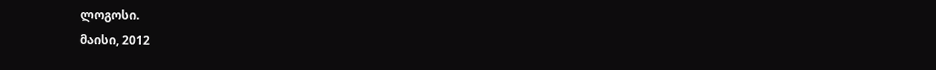ლოგოსი.
მაისი, 2012